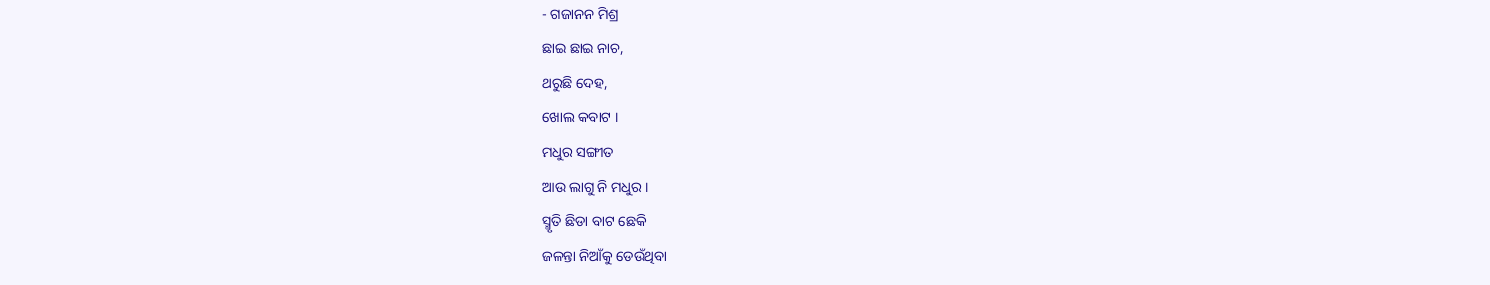- ଗଜାନନ ମିଶ୍ର
ଛାଇ ଛାଇ ନାଚ,
ଥରୁଛି ଦେହ,
ଖୋଲ କବାଟ ।
ମଧୁର ସଙ୍ଗୀତ
ଆଉ ଲାଗୁ ନି ମଧୁର ।
ସ୍ମୃତି ଛିଡା ବାଟ ଛେକି
ଜଳନ୍ତା ନିଆଁକୁ ଡେଉଁଥିବା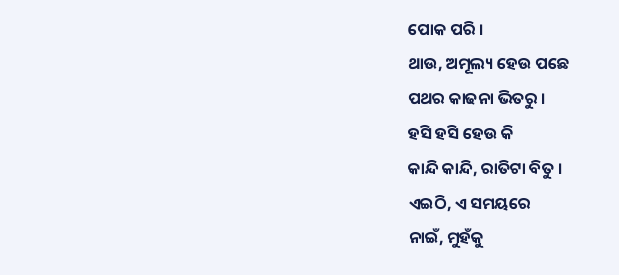ପୋକ ପରି ।
ଥାଉ, ଅମୂଲ୍ୟ ହେଉ ପଛେ
ପଥର କାଢନା ଭିତରୁ ।
ହସି ହସି ହେଉ କି
କାନ୍ଦି କାନ୍ଦି, ରାତିଟା ବିତୁ ।
ଏଇଠି, ଏ ସମୟରେ
ନାଇଁ, ମୁହଁକୁ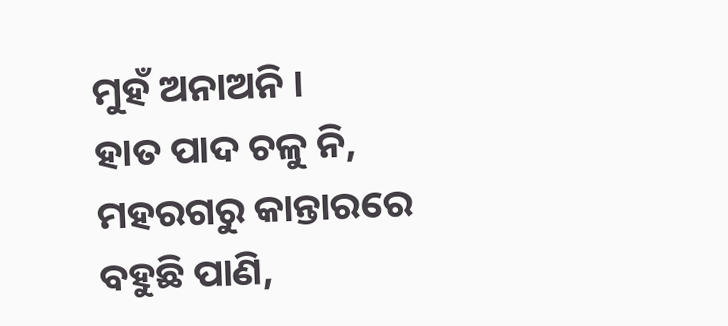ମୁହଁ ଅନାଅନି ।
ହାତ ପାଦ ଚଳୁ ନି,
ମହରଗରୁ କାନ୍ତାରରେ
ବହୁଛି ପାଣି,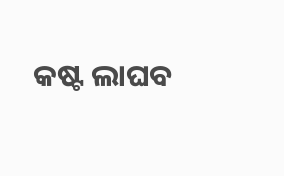କଷ୍ଟ ଲାଘବ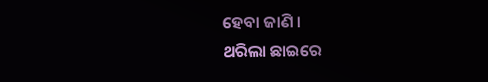ହେବା ଜାଣି ।
ଥରିଲା ଛାଇରେ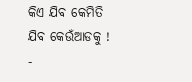କିଏ ଯିବ କେମିତି
ଯିବ କେଉଁଆଡକୁ !
-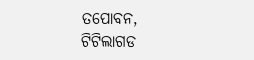ତପୋବନ, ଟିଟିଲାଗଡ